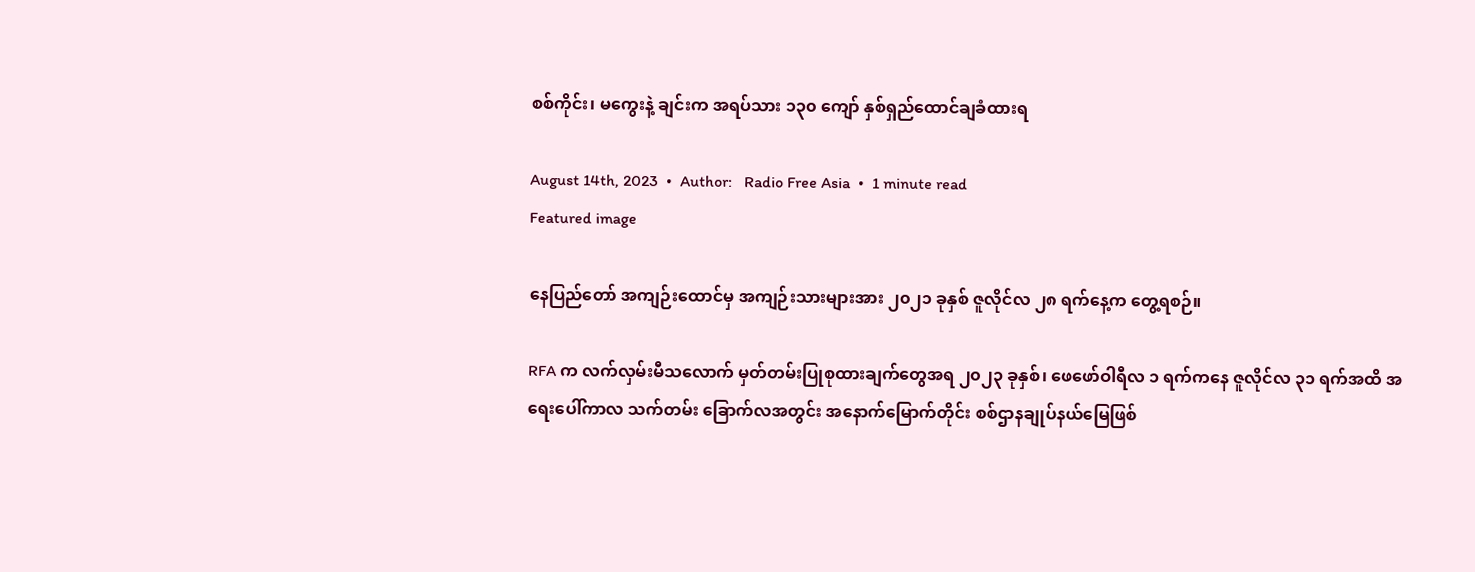စစ်ကိုင်း၊ မကွေးနဲ့ ချင်းက အရပ်သား ၁၃၀ ကျော် နှစ်ရှည်ထောင်ချခံထားရ

August 14th, 2023  •  Author:   Radio Free Asia  •  1 minute read
Featured image

နေပြည်တော် အကျဉ်းထောင်မှ အကျဉ်းသားများအား ၂၀၂၁ ခုနှစ် ဇူလိုင်လ ၂၈ ရက်နေ့က တွေ့ရစဉ်။

RFA က လက်လှမ်းမီသလောက် မှတ်တမ်းပြုစုထားချက်တွေအရ ၂၀၂၃ ခုနှစ်၊ ဖေဖော်ဝါရီလ ၁ ရက်ကနေ ဇူလိုင်လ ၃၁ ရက်အထိ အရေးပေါ်ကာလ သက်တမ်း ခြောက်လအတွင်း အနောက်မြောက်တိုင်း စစ်ဌာနချုပ်နယ်မြေဖြစ်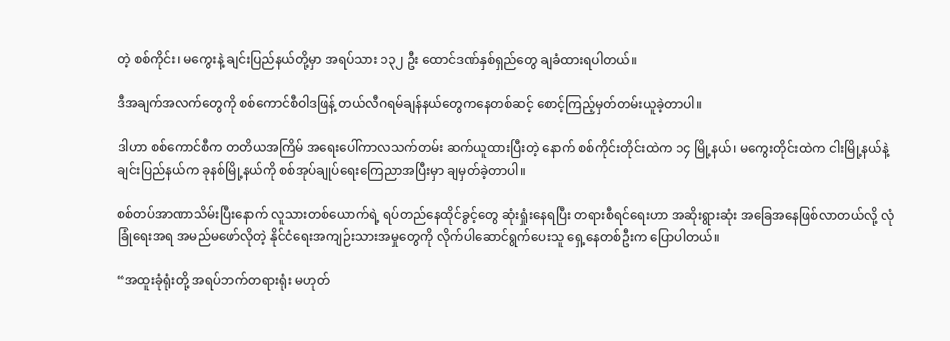တဲ့ စစ်ကိုင်း၊ မကွေးနဲ့ ချင်းပြည်နယ်တို့မှာ အရပ်သား ၁၃၂ ဦး ထောင်ဒဏ်နှစ်ရှည်တွေ ချခံထားရပါတယ်။

ဒီအချက်အလက်တွေကို စစ်ကောင်စီဝါဒဖြန့် တယ်လီဂရမ်ချန်နယ်တွေကနေတစ်ဆင့် စောင့်ကြည့်မှတ်တမ်းယူခဲ့တာပါ။

ဒါဟာ စစ်ကောင်စီက တတိယအကြိမ် အရေးပေါ်ကာလသက်တမ်း ဆက်ယူထားပြီးတဲ့ နောက် စစ်ကိုင်းတိုင်းထဲက ၁၄ မြို့နယ်၊ မကွေးတိုင်းထဲက ငါးမြို့နယ်နဲ့ ချင်းပြည်နယ်က ခုနစ်မြို့နယ်ကို စစ်အုပ်ချုပ်ရေးကြေညာအပြီးမှာ ချမှတ်ခဲ့တာပါ။

စစ်တပ်အာဏာသိမ်းပြီးနောက် လူသားတစ်ယောက်ရဲ့ ရပ်တည်နေထိုင်ခွင့်တွေ ဆုံးရှုံးနေရပြီး တရားစီရင်ရေးဟာ အဆိုးရွားဆုံး အခြေအနေဖြစ်လာတယ်လို့ လုံခြုံရေးအရ အမည်မဖော်လိုတဲ့ နိုင်ငံရေးအကျဉ်းသားအမှုတွေကို လိုက်ပါဆောင်ရွက်ပေးသူ ရှေ့နေတစ်ဦးက ပြောပါတယ်။

“အထူးခုံရုံးတို့ အရပ်ဘက်တရားရုံး မဟုတ်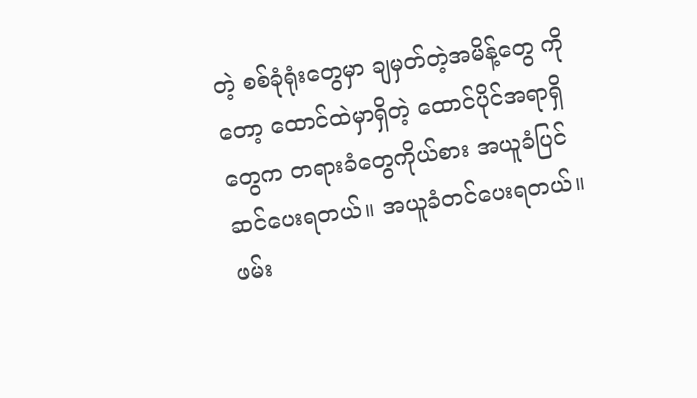တဲ့ စစ်ခုံရုံးတွေမှာ ချမှတ်တဲ့အမိန့်တွေ ကိုတော့ ထောင်ထဲမှာရှိတဲ့ ထောင်ပိုင်အရာရှိတွေက တရားခံတွေကိုယ်စား အယူခံပြင်ဆင်ပေးရတယ်။ အယူခံတင်ပေးရတယ်။ ဖမ်း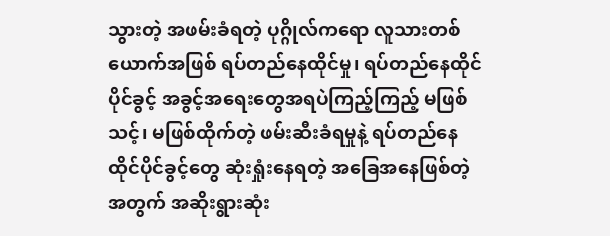သွားတဲ့ အဖမ်းခံရတဲ့ ပုဂ္ဂိုလ်ကရော လူသားတစ်ယောက်အဖြစ် ရပ်တည်နေထိုင်မှု၊ ရပ်တည်နေထိုင်ပိုင်ခွင့် အခွင့်အရေးတွေအရပဲကြည့်ကြည့် မဖြစ်သင့်၊ မဖြစ်ထိုက်တဲ့ ဖမ်းဆီးခံရမှုနဲ့ ရပ်တည်နေထိုင်ပိုင်ခွင့်တွေ ဆုံးရှုံးနေရတဲ့ အခြေအနေဖြစ်တဲ့အတွက် အဆိုးရွားဆုံး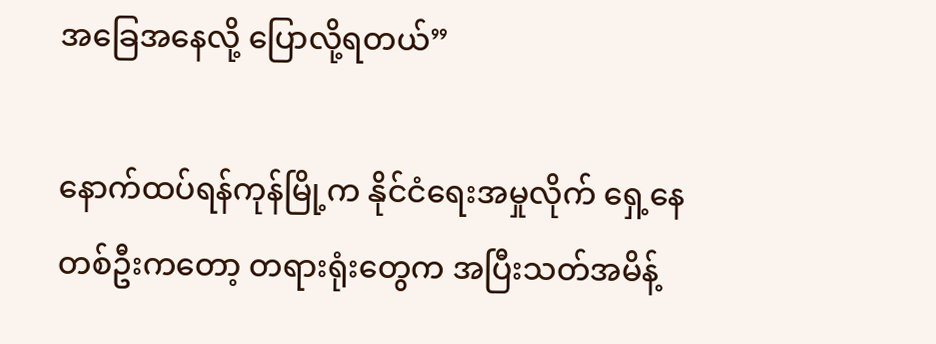အခြေအနေလို့ ပြောလို့ရတယ်”

နောက်ထပ်ရန်ကုန်မြို့က နိုင်ငံရေးအမှုလိုက် ရှေ့နေတစ်ဦးကတော့ တရားရုံးတွေက အပြီးသတ်အမိန့်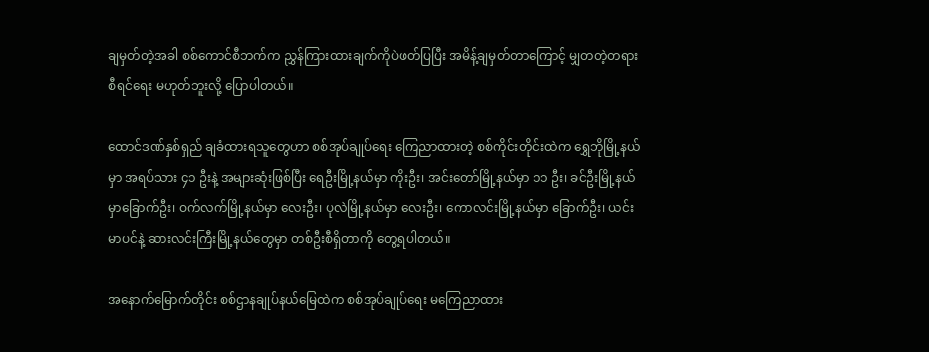ချမှတ်တဲ့အခါ စစ်ကောင်စီဘက်က ညွှန်ကြားထားချက်ကိုပဲဖတ်ပြပြီး အမိန့်ချမှတ်တာကြောင့် မျှတတဲ့တရားစီရင်ရေး မဟုတ်ဘူးလို့ ပြောပါတယ်။

ထောင်ဒဏ်နှစ်ရှည် ချခံထားရသူတွေဟာ စစ်အုပ်ချုပ်ရေး ကြေညာထားတဲ့ စစ်ကိုင်းတိုင်းထဲက ရွှေဘိုမြို့နယ်မှာ အရပ်သား ၄၁ ဦးနဲ့ အများဆုံးဖြစ်ပြီး ရေဦးမြို့နယ်မှာ ကိုးဦး၊ အင်းတော်မြို့နယ်မှာ ၁၁ ဦး၊ ခင်ဦးမြို့နယ်မှာခြောက်ဦး၊ ဝက်လက်မြို့နယ်မှာ လေးဦး၊ ပုလဲမြို့နယ်မှာ လေးဦး၊ ကောလင်းမြို့နယ်မှာ ခြောက်ဦး၊ ယင်းမာပင်နဲ့ ဆားလင်းကြီးမြို့နယ်တွေမှာ တစ်ဦးစီရှိတာကို တွေ့ရပါတယ်။

အနောက်မြောက်တိုင်း စစ်ဌာနချုပ်နယ်မြေထဲက စစ်အုပ်ချုပ်ရေး မကြေညာထား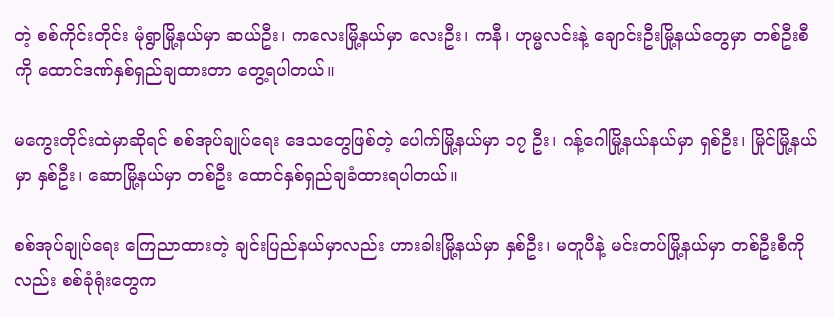တဲ့ စစ်ကိုင်းတိုင်း မုံရွာမြို့နယ်မှာ ဆယ်ဦး၊ ကလေးမြို့နယ်မှာ လေးဦး၊ ကနီ၊ ဟုမ္မလင်းနဲ့ ချောင်းဦးမြို့နယ်တွေမှာ တစ်ဦးစီကို ထောင်ဒဏ်နှစ်ရှည်ချထားတာ တွေ့ရပါတယ်။

မကွေးတိုင်းထဲမှာဆိုရင် စစ်အုပ်ချုပ်ရေး ဒေသတွေဖြစ်တဲ့ ပေါက်မြို့နယ်မှာ ၁၇ ဦး၊ ဂန့်ဂေါမြို့နယ်နယ်မှာ ရှစ်ဦး၊ မြိုင်မြို့နယ်မှာ နှစ်ဦး၊ ဆောမြို့နယ်မှာ တစ်ဦး ထောင်နှစ်ရှည်ချခံထားရပါတယ်။

စစ်အုပ်ချုပ်ရေး ကြေညာထားတဲ့ ချင်းပြည်နယ်မှာလည်း ဟားခါးမြို့နယ်မှာ နှစ်ဦး၊ မတူပီနဲ့ မင်းတပ်မြို့နယ်မှာ တစ်ဦးစီကိုလည်း စစ်ခုံရုံးတွေက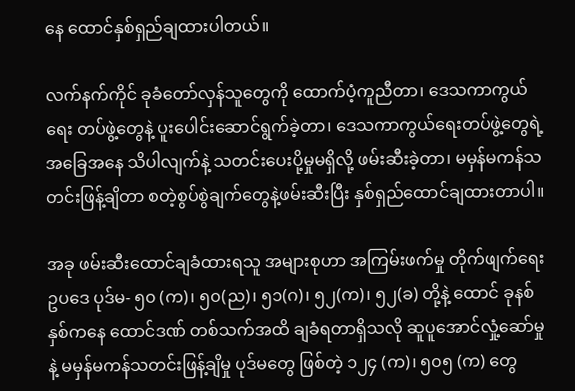နေ ထောင်နှစ်ရှည်ချထားပါတယ်။

လက်နက်ကိုင် ခုခံတော်လှန်သူတွေကို ထောက်ပံ့ကူညီတာ၊ ဒေသကာကွယ်ရေး တပ်ဖွဲ့တွေနဲ့ ပူးပေါင်းဆောင်ရွက်ခဲ့တာ၊ ဒေသကာကွယ်ရေးတပ်ဖွဲ့တွေရဲ့ အခြေအနေ သိပါလျက်နဲ့ သတင်းပေးပို့မှုမရှိလို့ ဖမ်းဆီးခဲ့တာ၊ မမှန်မကန်သတင်းဖြန့်ချိတာ စတဲ့စွပ်စွဲချက်တွေနဲ့ဖမ်းဆီးပြီး နှစ်ရှည်ထောင်ချထားတာပါ။

အခု ဖမ်းဆီးထောင်ချခံထားရသူ အများစုဟာ အကြမ်းဖက်မှု တိုက်ဖျက်ရေး ဥပဒေ ပုဒ်မ- ၅၀ (က)၊ ၅၀(ည)၊ ၅၁(ဂ)၊ ၅၂(က)၊ ၅၂(ခ) တို့နဲ့ ထောင် ခုနစ်နှစ်ကနေ ထောင်ဒဏ် တစ်သက်အထိ ချခံရတာရှိသလို ဆူပူအောင်လှုံ့ဆော်မှုနဲ့ မမှန်မကန်သတင်းဖြန့်ချိမှု ပုဒ်မတွေ ဖြစ်တဲ့ ၁၂၄ (က)၊ ၅၀၅ (က) တွေ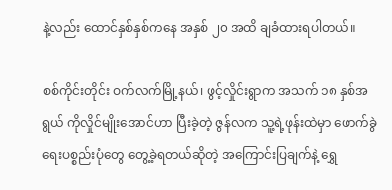နဲ့လည်း ထောင်နှစ်နှစ်ကနေ အနှစ် ၂၀ အထိ ချခံထားရပါတယ်။

စစ်ကိုင်းတိုင်း ဝက်လက်မြို့နယ်၊ ဖွင့်လှိုင်းရွာက အသက် ၁၈ နှစ်အရွယ် ကိုလှိုင်မျိုးအောင်ဟာ ပြီးခဲ့တဲ့ ဇွန်လက သူ့ရဲ့ဖုန်းထဲမှာ ဖောက်ခွဲရေးပစ္စည်းပုံတွေ တွေ့ခဲ့ရတယ်ဆိုတဲ့ အကြောင်းပြချက်နဲ့ ရွှေ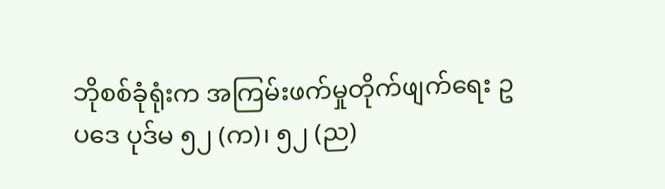ဘိုစစ်ခုံရုံးက အကြမ်းဖက်မှုတိုက်ဖျက်ရေး ဥပဒေ ပုဒ်မ ၅၂ (က)၊ ၅၂ (ည)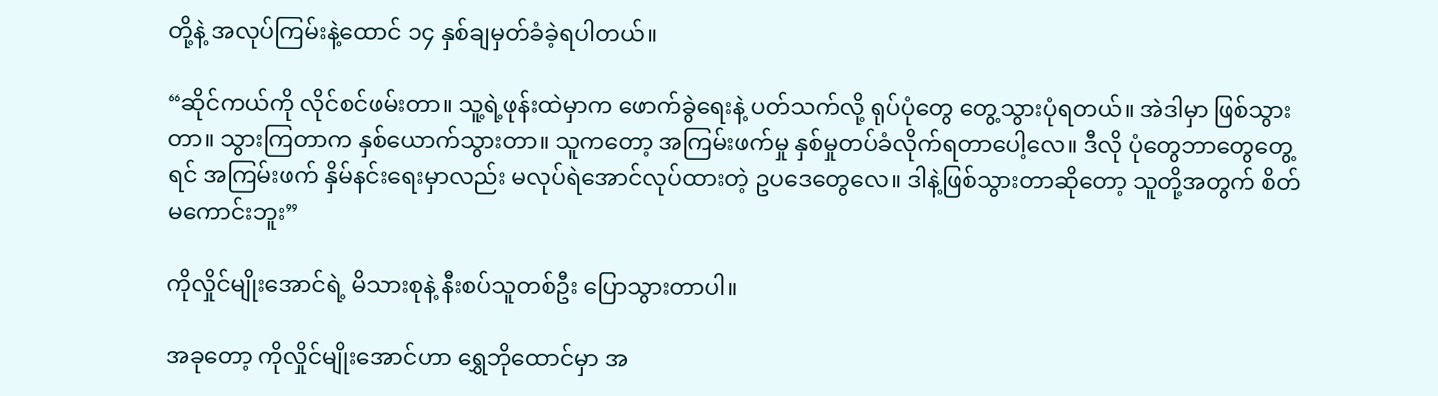တို့နဲ့ အလုပ်ကြမ်းနဲ့ထောင် ၁၄ နှစ်ချမှတ်ခံခဲ့ရပါတယ်။

“ဆိုင်ကယ်ကို လိုင်စင်ဖမ်းတာ။ သူ့ရဲ့ဖုန်းထဲမှာက ဖောက်ခွဲရေးနဲ့ ပတ်သက်လို့ ရုပ်ပုံတွေ တွေ့သွားပုံရတယ်။ အဲဒါမှာ ဖြစ်သွားတာ။ သွားကြတာက နှစ်ယောက်သွားတာ။ သူကတော့ အကြမ်းဖက်မှု နှစ်မှုတပ်ခံလိုက်ရတာပေါ့လေ။ ဒီလို ပုံတွေဘာတွေတွေ့ရင် အကြမ်းဖက် နှိမ်နင်းရေးမှာလည်း မလုပ်ရဲအောင်လုပ်ထားတဲ့ ဥပဒေတွေလေ။ ဒါနဲ့ဖြစ်သွားတာဆိုတော့ သူတို့အတွက် စိတ်မကောင်းဘူး”

ကိုလှိုင်မျိုးအောင်ရဲ့ မိသားစုနဲ့ နီးစပ်သူတစ်ဦး ပြောသွားတာပါ။

အခုတော့ ကိုလှိုင်မျိုးအောင်ဟာ ရွှေဘိုထောင်မှာ အ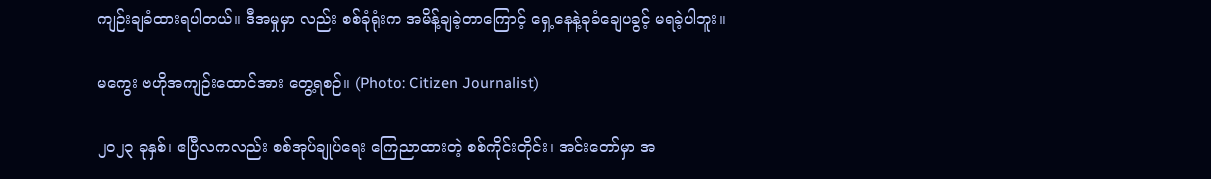ကျဉ်းချခံထားရပါတယ်။ ဒီအမှုမှာ လည်း စစ်ခုံရုံးက အမိန့်ချခဲ့တာကြောင့် ရှေ့နေနဲ့ခုခံချေပခွင့် မရခဲ့ပါဘူး။

မကွေး ဗဟိုအကျဉ်းထောင်အား တွေ့ရစဉ်။ (Photo: Citizen Journalist)

၂၀၂၃ ခုနှစ်၊ ဧပြီလကလည်း စစ်အုပ်ချုပ်ရေး ကြေညာထားတဲ့ စစ်ကိုင်းတိုင်း၊ အင်းတော်မှာ အ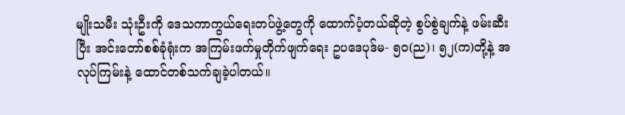မျိုးသမီး သုံးဦးကို ဒေသကာကွယ်ရေးတပ်ဖွဲ့တွေကို ထောက်ပံ့တယ်ဆိုတဲ့ စွပ်စွဲချက်နဲ့ ဖမ်းဆီးပြီး အင်းတော်စစ်ခုံရုံးက အကြမ်းဖက်မှုတိုက်ဖျက်ရေး ဥပဒေပုဒ်မ- ၅၀(ည)၊ ၅၂(က)တို့နဲ့ အလုပ်ကြမ်းနဲ့ ထောင်တစ်သက်ချခဲ့ပါတယ်။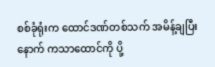စစ်ခုံရုံးက ထောင်ဒဏ်တစ်သက် အမိန့်ချပြီးနောက် ကသာထောင်ကို ပို့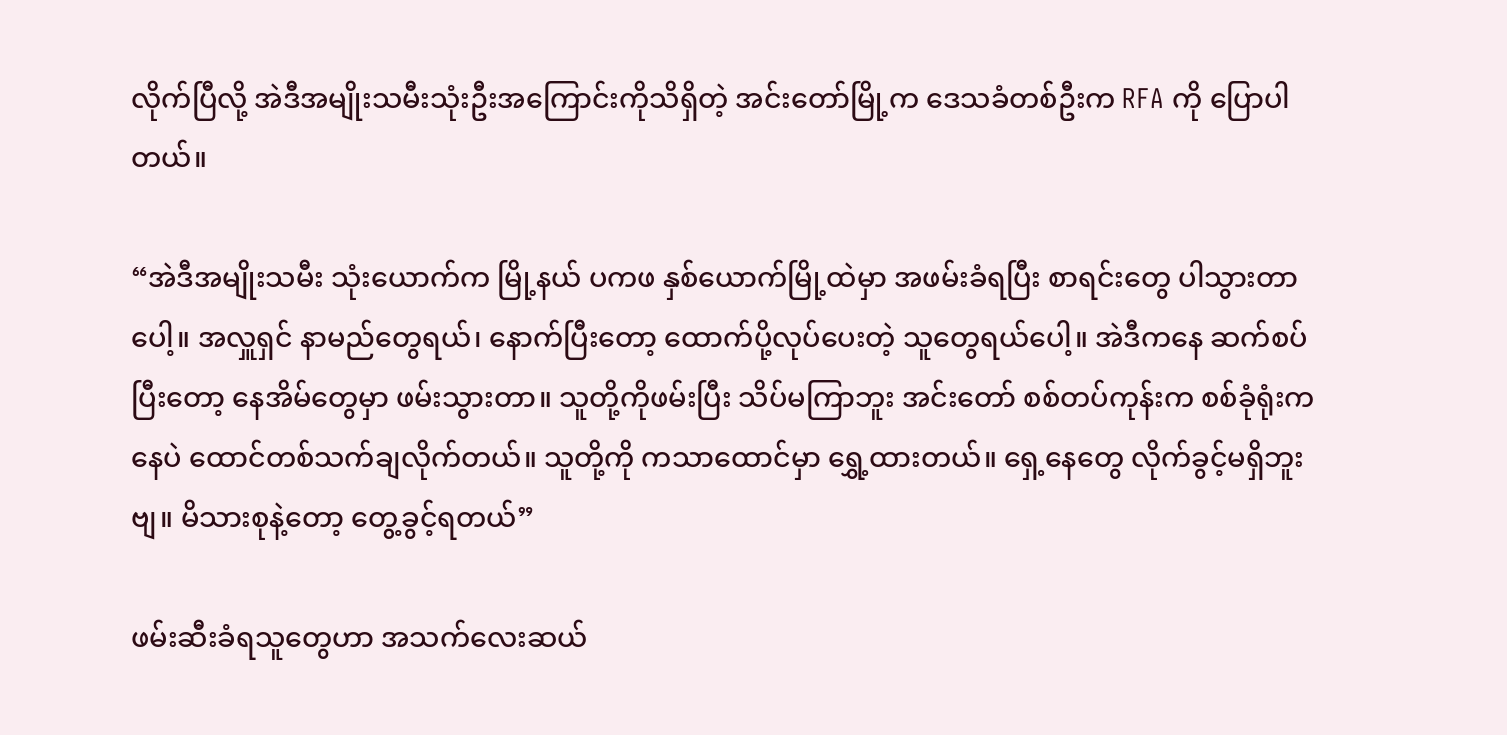လိုက်ပြီလို့ အဲဒီအမျိုးသမီးသုံးဦးအကြောင်းကိုသိရှိတဲ့ အင်းတော်မြို့က ဒေသခံတစ်ဦးက RFA ကို ပြောပါတယ်။

“အဲဒီအမျိုးသမီး သုံးယောက်က မြို့နယ် ပကဖ နှစ်ယောက်မြို့ထဲမှာ အဖမ်းခံရပြီး စာရင်းတွေ ပါသွားတာပေါ့။ အလှူရှင် နာမည်တွေရယ်၊ နောက်ပြီးတော့ ထောက်ပို့လုပ်ပေးတဲ့ သူတွေရယ်ပေါ့။ အဲဒီကနေ ဆက်စပ်ပြီးတော့ နေအိမ်တွေမှာ ဖမ်းသွားတာ။ သူတို့ကိုဖမ်းပြီး သိပ်မကြာဘူး အင်းတော် စစ်တပ်ကုန်းက စစ်ခုံရုံးကနေပဲ ထောင်တစ်သက်ချလိုက်တယ်။ သူတို့ကို ကသာထောင်မှာ ရွှေ့ထားတယ်။ ရှေ့နေတွေ လိုက်ခွင့်မရှိဘူးဗျ။ မိသားစုနဲ့တော့ တွေ့ခွင့်ရတယ်”

ဖမ်းဆီးခံရသူတွေဟာ အသက်လေးဆယ်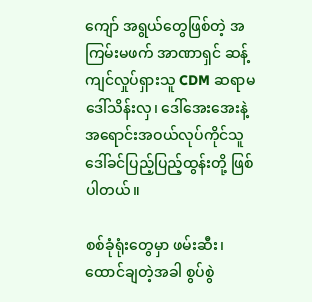ကျော် အရွယ်တွေဖြစ်တဲ့ အကြမ်းမဖက် အာဏာရှင် ဆန့်ကျင်လှုပ်ရှားသူ CDM ဆရာမ ဒေါ်သိန်းလှ၊ ဒေါ်အေးအေးနဲ့ အရောင်းအဝယ်လုပ်ကိုင်သူ ဒေါ်ခင်ပြည့်ပြည့်ထွန်းတို့ ဖြစ်ပါတယ်။

စစ်ခုံရုံးတွေမှာ ဖမ်းဆီး၊ ထောင်ချတဲ့အခါ စွပ်စွဲ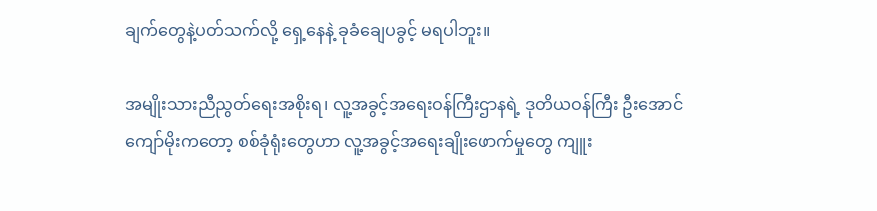ချက်တွေနဲ့ပတ်သက်လို့ ရှေ့နေနဲ့ ခုခံချေပခွင့် မရပါဘူး။

အမျိုးသားညီညွတ်ရေးအစိုးရ၊ လူ့အခွင့်အရေးဝန်ကြီးဌာနရဲ့ ဒုတိယဝန်ကြီး ဦးအောင်ကျော်မိုးကတော့ စစ်ခုံရုံးတွေဟာ လူ့အခွင့်အရေးချိုးဖောက်မှုတွေ ကျူး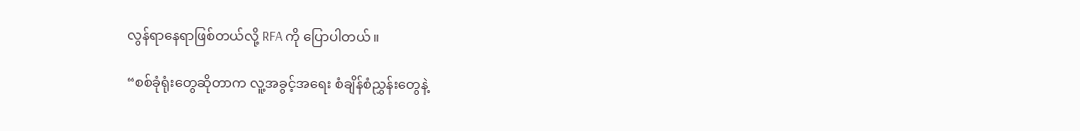လွန်ရာနေရာဖြစ်တယ်လို့ RFA ကို ပြောပါတယ်။

“စစ်ခုံရုံးတွေဆိုတာက လူ့အခွင့်အရေး စံချိန်စံညွှန်းတွေနဲ့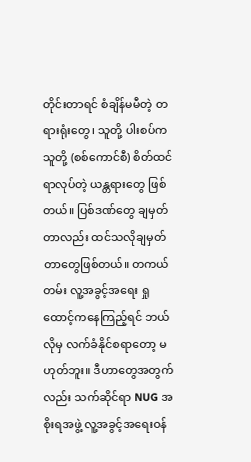တိုင်းတာရင် စံချိန်မမီတဲ့ တရားရုံးတွေ၊ သူတို့ ပါးစပ်က သူတို့ (စစ်ကောင်စီ) စိတ်ထင်ရာလုပ်တဲ့ ယန္တရားတွေ ဖြစ်တယ်။ ပြစ်ဒဏ်တွေ ချမှတ်တာလည်း ထင်သလိုချမှတ်တာတွေဖြစ်တယ်။ တကယ်တမ်း လူ့အခွင့်အရေး ရှုထောင့်ကနေကြည့်ရင် ဘယ်လိုမှ လက်ခံနိုင်စရာတော့ မဟုတ်ဘူး။ ဒီဟာတွေအတွက်လည်း သက်ဆိုင်ရာ NUG အစိုးရအဖွဲ့ လူ့အခွင့်အရေးဝန်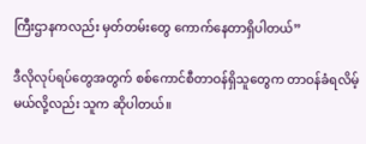ကြီးဌာနကလည်း မှတ်တမ်းတွေ ကောက်နေတာရှိပါတယ်”

ဒီလိုလုပ်ရပ်တွေအတွက် စစ်ကောင်စီတာဝန်ရှိသူတွေက တာဝန်ခံရလိမ့်မယ်လို့လည်း သူက ဆိုပါတယ်။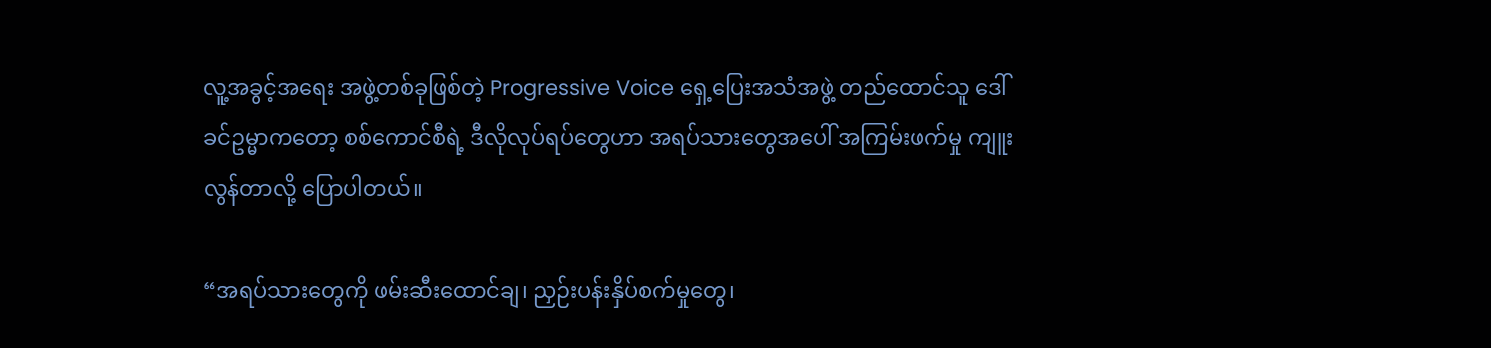လူ့အခွင့်အရေး အဖွဲ့တစ်ခုဖြစ်တဲ့ Progressive Voice ရှေ့ပြေးအသံအဖွဲ့ တည်ထောင်သူ ဒေါ်ခင်ဥမ္မာကတော့ စစ်ကောင်စီရဲ့ ဒီလိုလုပ်ရပ်တွေဟာ အရပ်သားတွေအပေါ် အကြမ်းဖက်မှု ကျူးလွန်တာလို့ ပြောပါတယ်။

“အရပ်သားတွေကို ဖမ်းဆီးထောင်ချ၊ ညှဉ်းပန်းနှိပ်စက်မှုတွေ၊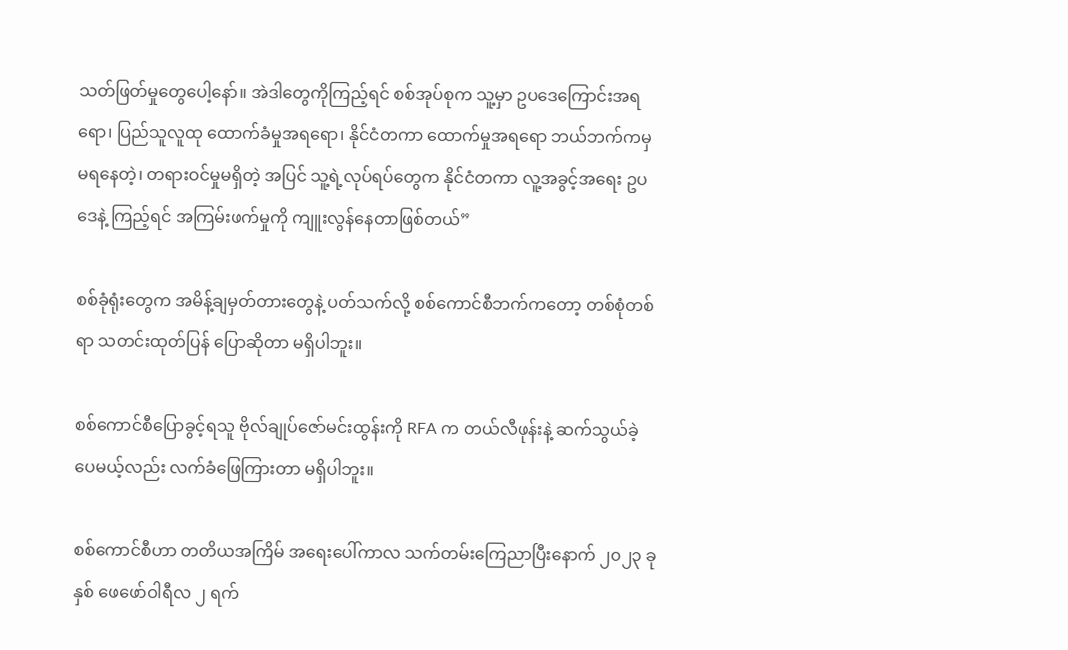သတ်ဖြတ်မှုတွေပေါ့နော်။ အဲဒါတွေကိုကြည့်ရင် စစ်အုပ်စုက သူ့မှာ ဥပဒေကြောင်းအရရော၊ ပြည်သူလူထု ထောက်ခံမှုအရရော၊ နိုင်ငံတကာ ထောက်မှုအရရော ဘယ်ဘက်ကမှ မရနေတဲ့၊ တရားဝင်မှုမရှိတဲ့ အပြင် သူ့ရဲ့လုပ်ရပ်တွေက နိုင်ငံတကာ လူ့အခွင့်အရေး ဥပဒေနဲ့ ကြည့်ရင် အကြမ်းဖက်မှုကို ကျူးလွန်နေတာဖြစ်တယ်”

စစ်ခုံရုံးတွေက အမိန့်ချမှတ်တားတွေနဲ့ ပတ်သက်လို့ စစ်ကောင်စီဘက်ကတော့ တစ်စုံတစ်ရာ သတင်းထုတ်ပြန် ပြောဆိုတာ မရှိပါဘူး။

စစ်ကောင်စီပြောခွင့်ရသူ ဗိုလ်ချုပ်ဇော်မင်းထွန်းကို RFA က တယ်လီဖုန်းနဲ့ ဆက်သွယ်ခဲ့ ပေမယ့်လည်း လက်ခံဖြေကြားတာ မရှိပါဘူး။

စစ်ကောင်စီဟာ တတိယအကြိမ် အရေးပေါ်ကာလ သက်တမ်းကြေညာပြီးနောက် ၂၀၂၃ ခုနှစ် ဖေဖော်ဝါရီလ ၂ ရက်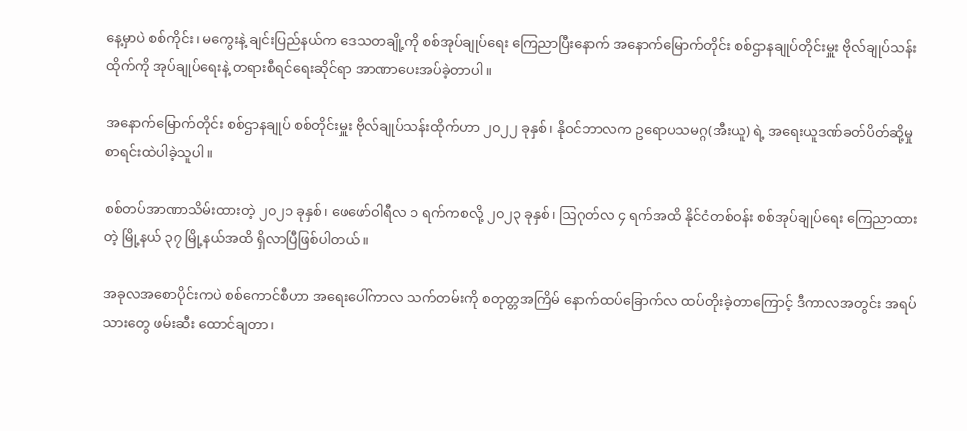နေ့မှာပဲ စစ်ကိုင်း၊ မကွေးနဲ့ ချင်းပြည်နယ်က ဒေသတချို့ကို စစ်အုပ်ချုပ်ရေး ကြေညာပြီးနောက် အနောက်မြောက်တိုင်း စစ်ဌာနချုပ်တိုင်းမှူး ဗိုလ်ချုပ်သန်းထိုက်ကို အုပ်ချုပ်ရေးနဲ့ တရားစီရင်ရေးဆိုင်ရာ အာဏာပေးအပ်ခဲ့တာပါ။

အနောက်မြောက်တိုင်း စစ်ဌာနချုပ် စစ်တိုင်းမှူး ဗိုလ်ချုပ်သန်းထိုက်ဟာ ၂၀၂၂ ခုနှစ်၊ နိုဝင်ဘာလက ဥရောပသမဂ္ဂ(အီးယူ) ရဲ့ အရေးယူဒဏ်ခတ်ပိတ်ဆို့မှု စာရင်းထဲပါခဲ့သူပါ။

စစ်တပ်အာဏာသိမ်းထားတဲ့ ၂၀၂၁ ခုနှစ်၊ ဖေဖော်ဝါရီလ ၁ ရက်ကစလို့ ၂၀၂၃ ခုနှစ်၊ ဩဂုတ်လ ၄ ရက်အထိ နိုင်ငံတစ်ဝန်း စစ်အုပ်ချုပ်ရေး ကြေညာထားတဲ့ မြို့နယ် ၃၇ မြို့နယ်အထိ ရှိလာပြီဖြစ်ပါတယ်။

အခုလအစောပိုင်းကပဲ စစ်ကောင်စီဟာ အရေးပေါ်ကာလ သက်တမ်းကို စတုတ္တအကြိမ် နောက်ထပ်ခြောက်လ ထပ်တိုးခဲ့တာကြောင့် ဒီကာလအတွင်း အရပ်သားတွေ ဖမ်းဆီး ထောင်ချတာ၊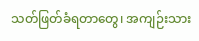သတ်ဖြတ်ခံရတာတွေ၊ အကျဉ်းသား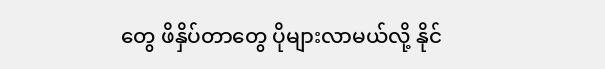တွေ ဖိနှိပ်တာတွေ ပိုများလာမယ်လို့ နိုင်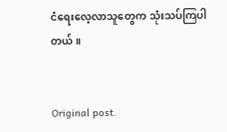ငံရေးလေ့လာသူတွေက သုံးသပ်ကြပါတယ်။


Original post.